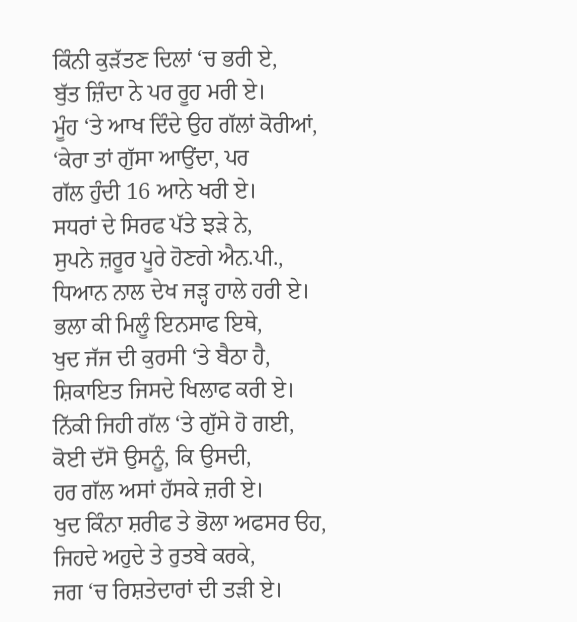ਕਿੰਨੀ ਕੁੜੱਤਣ ਦਿਲਾਂ ‘ਚ ਭਰੀ ਏ,
ਬੁੱਤ ਜ਼ਿੰਦਾ ਨੇ ਪਰ ਰੂਹ ਮਰੀ ਏ।
ਮੂੰਹ ‘ਤੇ ਆਖ ਦਿੰਦੇ ਉਹ ਗੱਲਾਂ ਕੋਰੀਆਂ,
‘ਕੇਰਾ ਤਾਂ ਗੁੱਸਾ ਆਉਂਦਾ, ਪਰ
ਗੱਲ ਹੁੰਦੀ 16 ਆਨੇ ਖਰੀ ਏ।
ਸਧਰਾਂ ਦੇ ਸਿਰਫ ਪੱਤੇ ਝੜੇ ਨੇ,
ਸੁਪਨੇ ਜ਼ਰੂਰ ਪੂਰੇ ਹੋਣਗੇ ਐਨ.ਪੀ.,
ਧਿਆਨ ਨਾਲ ਦੇਖ ਜੜ੍ਹ ਹਾਲੇ ਹਰੀ ਏ।
ਭਲਾ ਕੀ ਮਿਲੂੰ ਇਨਸਾਫ ਇਥੇ,
ਖੁਦ ਜੱਜ ਦੀ ਕੁਰਸੀ ‘ਤੇ ਬੈਠਾ ਹੈ,
ਸ਼ਿਕਾਇਤ ਜਿਸਦੇ ਖਿਲਾਫ ਕਰੀ ਏ।
ਨਿੱਕੀ ਜਿਹੀ ਗੱਲ ‘ਤੇ ਗੁੱਸੇ ਹੋ ਗਈ,
ਕੋਈ ਦੱਸੋ ਉਸਨੂੰ, ਕਿ ਉਸਦੀ,
ਹਰ ਗੱਲ ਅਸਾਂ ਹੱਸਕੇ ਜ਼ਰੀ ਏ।
ਖੁਦ ਕਿੰਨਾ ਸ਼ਰੀਫ ਤੇ ਭੋਲਾ ਅਫਸਰ ੳਹ,
ਜਿਹਦੇ ਅਹੁਦੇ ਤੇ ਰੁਤਬੇ ਕਰਕੇ,
ਜਗ ‘ਚ ਰਿਸ਼ਤੇਦਾਰਾਂ ਦੀ ਤੜੀ ਏ।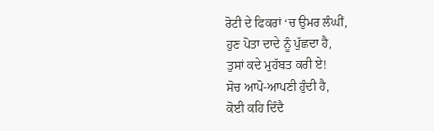ਰੋਟੀ ਦੇ ਫਿਕਰਾਂ ‘ਚ ਉਮਰ ਲੰਘੀਂ,
ਹੁਣ ਪੋਤਾ ਦਾਦੇ ਨੂੰ ਪੁੱਛਦਾ ਹੈ,
ਤੁਸਾਂ ਕਦੇ ਮੁਹੱਬਤ ਕਰੀ ਏ!
ਸੋਚ ਆਪੋ-ਆਪਣੀ ਹੁੰਦੀ ਹੈ,
ਕੋਈ ਕਹਿ ਦਿੰਦੈ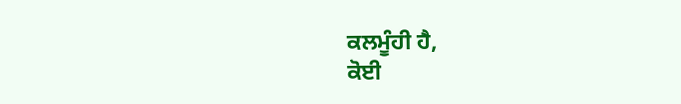ਕਲਮੂੰਹੀ ਹੈ,
ਕੋਈ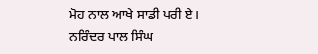ਮੋਹ ਨਾਲ ਆਖੇ ਸਾਡੀ ਪਰੀ ਏ।
ਨਰਿੰਦਰ ਪਾਲ ਸਿੰਘ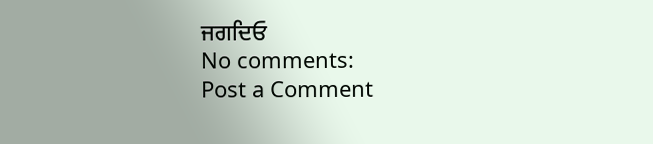ਜਗਦਿਓ
No comments:
Post a Comment